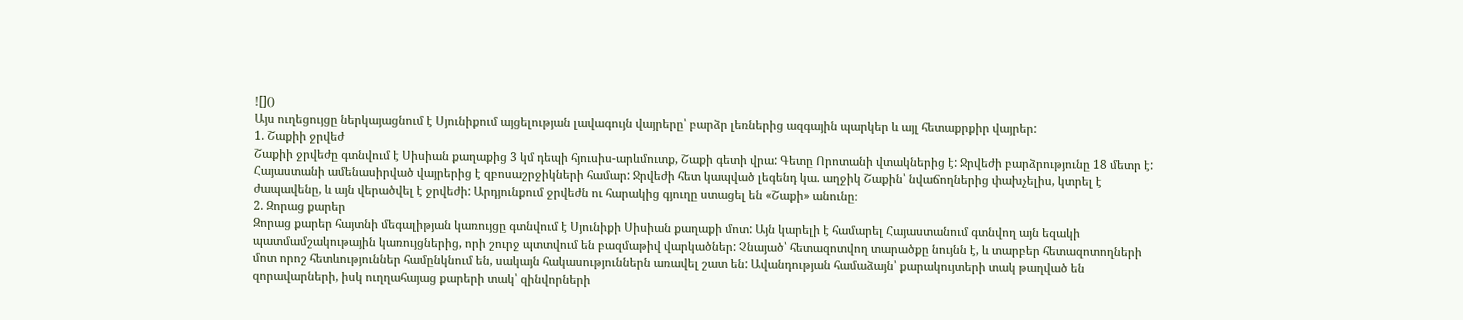![]()
Այս ուղեցույցը ներկայացնում է Սյունիքում այցելության լավագույն վայրերը՝ բարձր լեռներից ազգային պարկեր և այլ հետաքրքիր վայրեր:
1. Շաքիի ջրվեժ
Շաքիի ջրվեժը գտնվում է Սիսիան քաղաքից 3 կմ դեպի հյուսիս-արևմուտք, Շաքի գետի վրա: Գետը Որոտանի վտակներից է: Ջրվեժի բարձրությունը 18 մետր է: Հայաստանի ամենասիրված վայրերից է զբոսաշրջիկների համար: Ջրվեժի հետ կապված լեգենդ կա. աղջիկ Շաքին՝ նվաճողներից փախչելիս, կտրել է ժապավենը, և այն վերածվել է ջրվեժի: Արդյունքում ջրվեժն ու հարակից գյուղը ստացել են «Շաքի» անունը։
2. Զորաց քարեր
Զորաց քարեր հայտնի մեգալիթյան կառույցը գտնվում է Սյունիքի Սիսիան քաղաքի մոտ: Այն կարելի է համարել Հայաստանում գտնվող այն եզակի պատմամշակութային կառույցներից, որի շուրջ պտտվում են բազմաթիվ վարկածներ: Չնայած՝ հետազոտվող տարածքը նույնն է, և տարբեր հետազոտողների մոտ որոշ հետևություններ համընկնում են, սակայն հակասություններն առավել շատ են: Ավանդության համաձայն՝ քարակույտերի տակ թաղված են զորավարների, իսկ ուղղահայաց քարերի տակ՝ զինվորների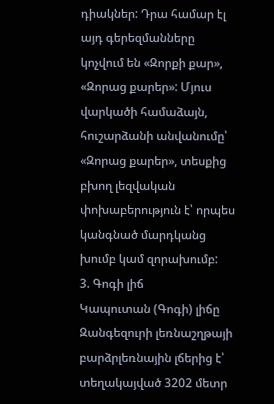դիակներ: Դրա համար էլ այդ գերեզմանները կոչվում են «Զորքի քար», «Զորաց քարեր»: Մյուս վարկածի համաձայն, հուշարձանի անվանումը՝ «Զորաց քարեր», տեսքից բխող լեզվական փոխաբերություն է՝ որպես կանգնած մարդկանց խումբ կամ զորախումբ:
3. Գոգի լիճ
Կապուտան (Գոգի) լիճը Զանգեզուրի լեռնաշղթայի բարձրլեռնային լճերից է՝ տեղակայված 3202 մետր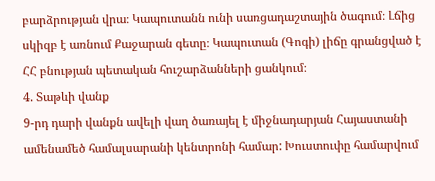բարձրության վրա։ Կապուտանն ունի սառցադաշտային ծագում։ Լճից սկիզբ է առնում Քաջարան գետը։ Կապուտան (Գոգի) լիճը գրանցված է ՀՀ բնության պետական հուշարձանների ցանկում։
4. Տաթևի վանք
9-րդ դարի վանքն ավելի վաղ ծառայել է միջնադարյան Հայաստանի ամենամեծ համալսարանի կենտրոնի համար: Խուստուփը համարվում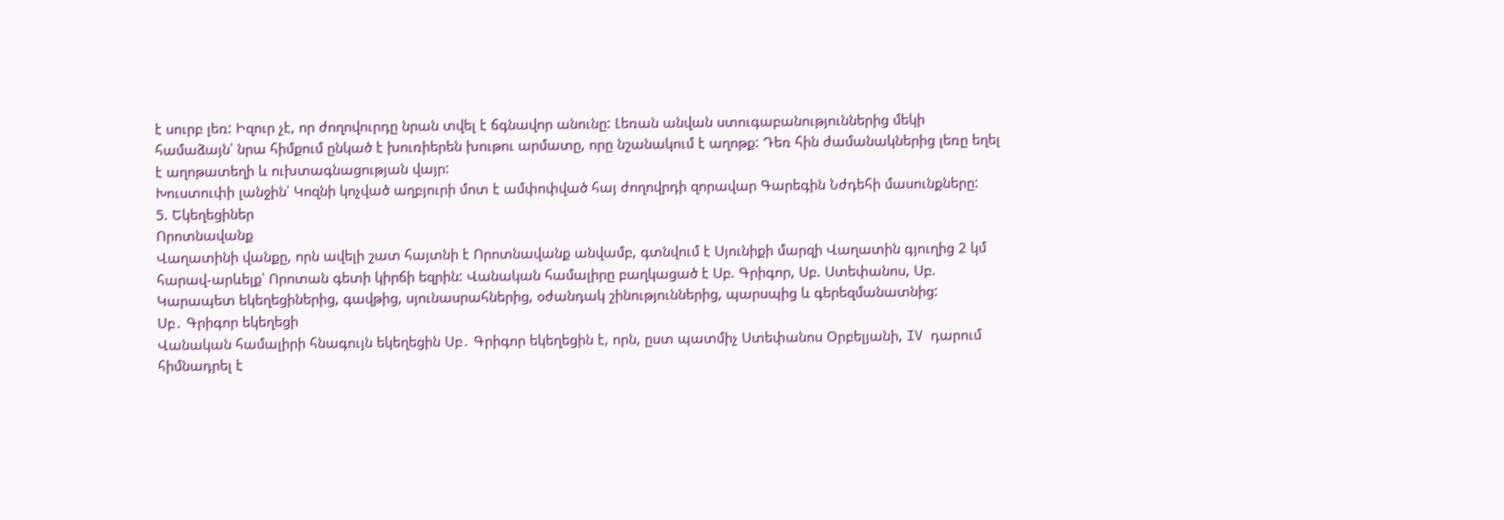է սուրբ լեռ: Իզուր չէ, որ ժողովուրդը նրան տվել է ճգնավոր անունը: Լեռան անվան ստուգաբանություններից մեկի համաձայն՝ նրա հիմքում ընկած է խուռիերեն խութու արմատը, որը նշանակում է աղոթք: Դեռ հին ժամանակներից լեռը եղել է աղոթատեղի և ուխտագնացության վայր:
Խուստուփի լանջին՝ Կոզնի կոչված աղբյուրի մոտ է ամփոփված հայ ժողովրդի զորավար Գարեգին Նժդեհի մասունքները:
5. Եկեղեցիներ
Որոտնավանք
Վաղատինի վանքը, որն ավելի շատ հայտնի է Որոտնավանք անվամբ, գտնվում է Սյունիքի մարզի Վաղատին գյուղից 2 կմ հարավ-արևելք՝ Որոտան գետի կիրճի եզրին: Վանական համալիրը բաղկացած է Սբ. Գրիգոր, Սբ. Ստեփանոս, Սբ. Կարապետ եկեղեցիներից, գավթից, սյունասրահներից, օժանդակ շինություններից, պարսպից և գերեզմանատնից:
Սբ․ Գրիգոր եկեղեցի
Վանական համալիրի հնագույն եկեղեցին Սբ․ Գրիգոր եկեղեցին է, որն, ըստ պատմիչ Ստեփանոս Օրբելյանի, IV դարում հիմնադրել է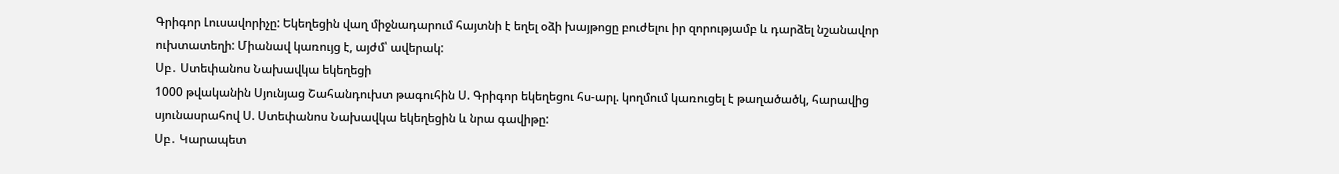Գրիգոր Լուսավորիչը: Եկեղեցին վաղ միջնադարում հայտնի է եղել օձի խայթոցը բուժելու իր զորությամբ և դարձել նշանավոր ուխտատեղի: Միանավ կառույց է, այժմ՝ ավերակ:
Սբ․ Ստեփանոս Նախավկա եկեղեցի
1000 թվականին Սյունյաց Շահանդուխտ թագուհին Ս. Գրիգոր եկեղեցու հս-արլ. կողմում կառուցել է թաղածածկ, հարավից սյունասրահով Ս. Ստեփանոս Նախավկա եկեղեցին և նրա գավիթը:
Սբ․ Կարապետ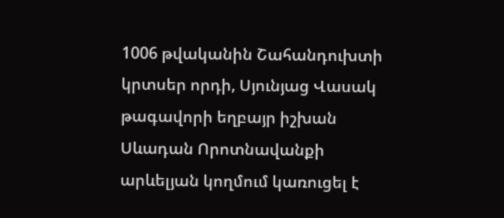1006 թվականին Շահանդուխտի կրտսեր որդի, Սյունյաց Վասակ թագավորի եղբայր իշխան Սևադան Որոտնավանքի արևելյան կողմում կառուցել է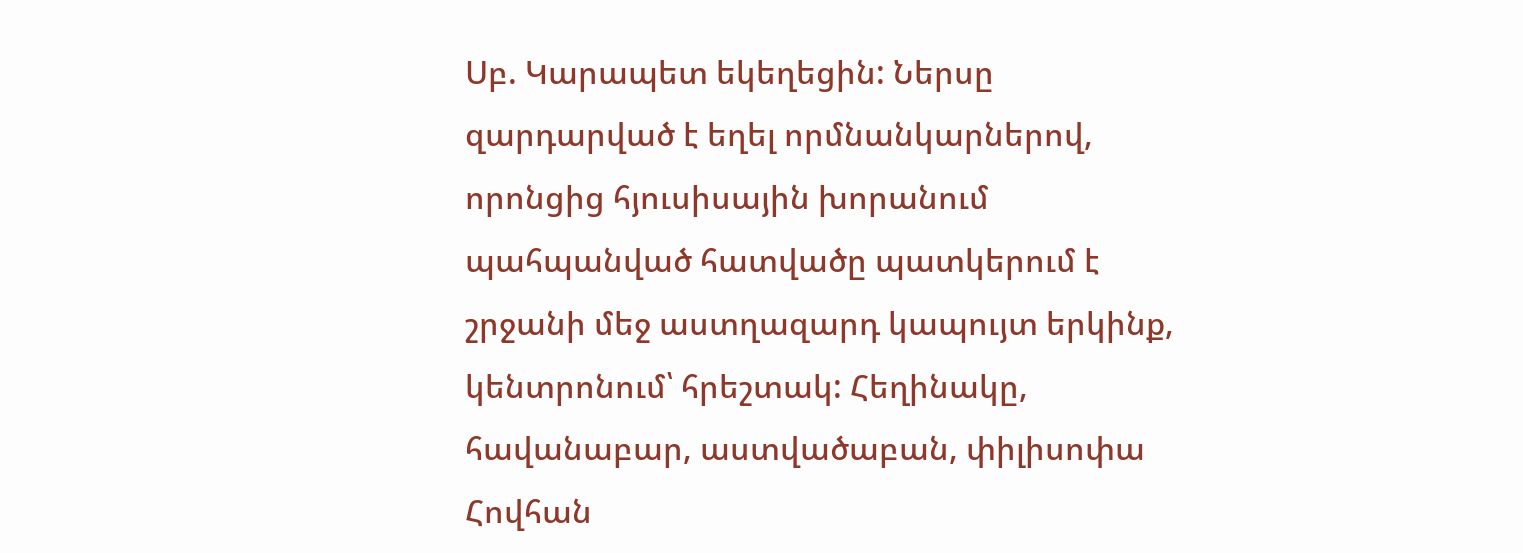Սբ. Կարապետ եկեղեցին: Ներսը զարդարված է եղել որմնանկարներով, որոնցից հյուսիսային խորանում պահպանված հատվածը պատկերում է շրջանի մեջ աստղազարդ կապույտ երկինք, կենտրոնում՝ հրեշտակ: Հեղինակը, հավանաբար, աստվածաբան, փիլիսոփա Հովհան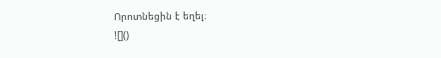Որոտնեցին է եղել։
![]()